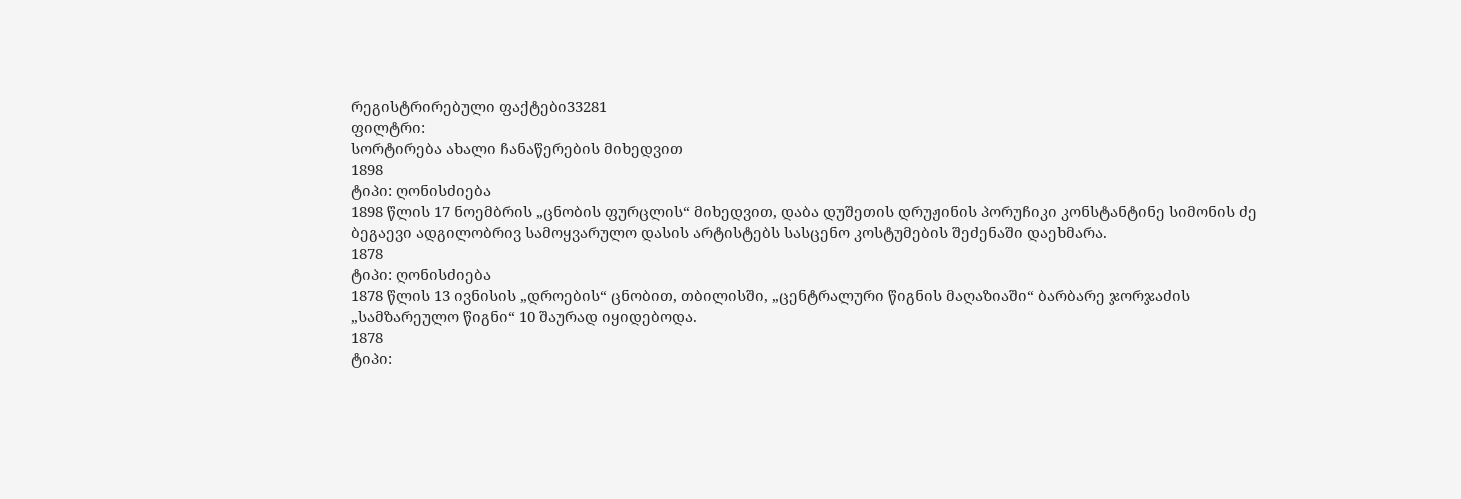რეგისტრირებული ფაქტები33281
ფილტრი:
სორტირება ახალი ჩანაწერების მიხედვით
1898
ტიპი: ღონისძიება
1898 წლის 17 ნოემბრის „ცნობის ფურცლის“ მიხედვით, დაბა დუშეთის დრუჟინის პორუჩიკი კონსტანტინე სიმონის ძე ბეგაევი ადგილობრივ სამოყვარულო დასის არტისტებს სასცენო კოსტუმების შეძენაში დაეხმარა.
1878
ტიპი: ღონისძიება
1878 წლის 13 ივნისის „დროების“ ცნობით, თბილისში, „ცენტრალური წიგნის მაღაზიაში“ ბარბარე ჯორჯაძის „სამზარეულო წიგნი“ 10 შაურად იყიდებოდა.
1878
ტიპი: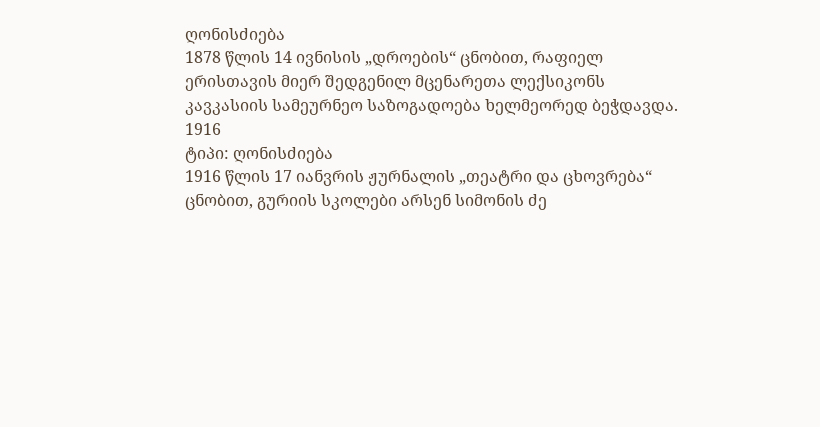ღონისძიება
1878 წლის 14 ივნისის „დროების“ ცნობით, რაფიელ ერისთავის მიერ შედგენილ მცენარეთა ლექსიკონს კავკასიის სამეურნეო საზოგადოება ხელმეორედ ბეჭდავდა.
1916
ტიპი: ღონისძიება
1916 წლის 17 იანვრის ჟურნალის „თეატრი და ცხოვრება“ ცნობით, გურიის სკოლები არსენ სიმონის ძე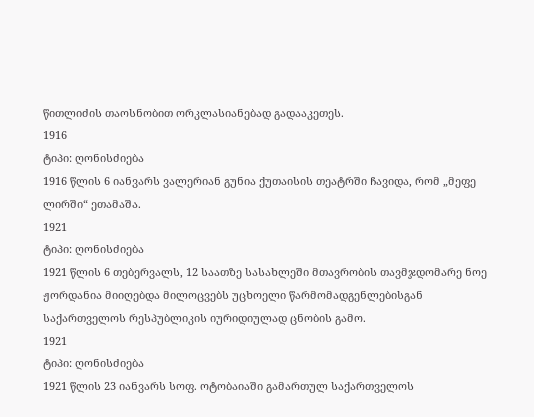წითლიძის თაოსნობით ორკლასიანებად გადააკეთეს.
1916
ტიპი: ღონისძიება
1916 წლის 6 იანვარს ვალერიან გუნია ქუთაისის თეატრში ჩავიდა, რომ „მეფე ლირში“ ეთამაშა.
1921
ტიპი: ღონისძიება
1921 წლის 6 თებერვალს, 12 საათზე სასახლეში მთავრობის თავმჯდომარე ნოე ჟორდანია მიიღებდა მილოცვებს უცხოელი წარმომადგენლებისგან საქართველოს რესპუბლიკის იურიდიულად ცნობის გამო.
1921
ტიპი: ღონისძიება
1921 წლის 23 იანვარს სოფ. ოტობაიაში გამართულ საქართველოს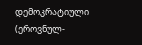დემოკრატიული (ეროვნულ-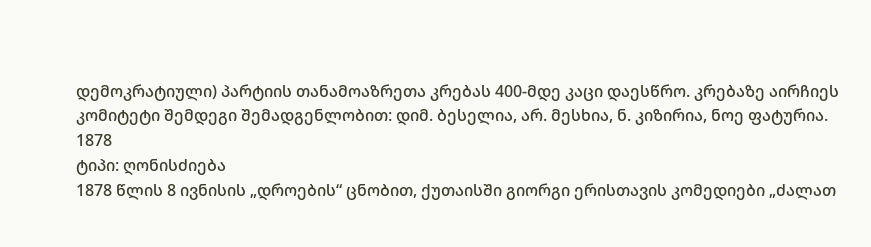დემოკრატიული) პარტიის თანამოაზრეთა კრებას 400-მდე კაცი დაესწრო. კრებაზე აირჩიეს კომიტეტი შემდეგი შემადგენლობით: დიმ. ბესელია, არ. მესხია, ნ. კიზირია, ნოე ფატურია.
1878
ტიპი: ღონისძიება
1878 წლის 8 ივნისის „დროების“ ცნობით, ქუთაისში გიორგი ერისთავის კომედიები „ძალათ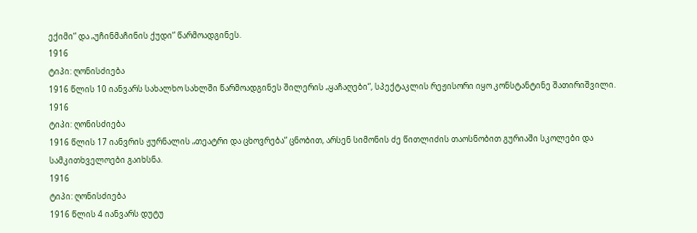ექიმი“ და „უჩინმაჩინის ქუდი“ წარმოადგინეს.
1916
ტიპი: ღონისძიება
1916 წლის 10 იანვარს სახალხო სახლში წარმოადგინეს შილერის „ყაჩაღები“, სპექტაკლის რეჟისორი იყო კონსტანტინე შათირიშვილი.
1916
ტიპი: ღონისძიება
1916 წლის 17 იანვრის ჟურნალის „თეატრი და ცხოვრება“ ცნობით, არსენ სიმონის ძე წითლიძის თაოსნობით გურიაში სკოლები და სამკითხველოები გაიხსნა.
1916
ტიპი: ღონისძიება
1916 წლის 4 იანვარს დუტუ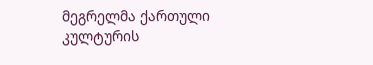მეგრელმა ქართული კულტურის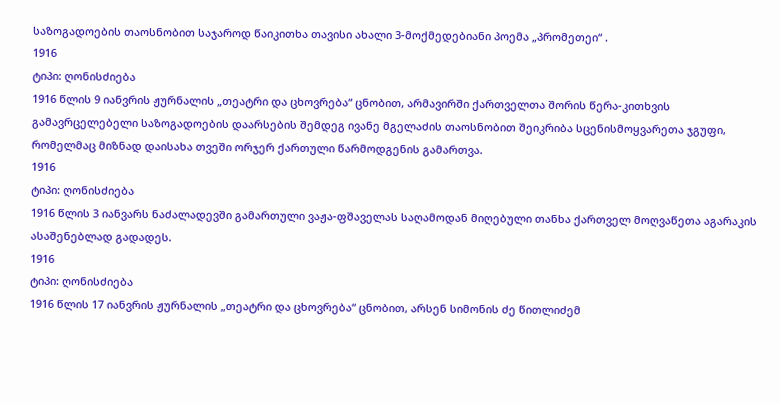საზოგადოების თაოსნობით საჯაროდ წაიკითხა თავისი ახალი 3-მოქმედებიანი პოემა „პრომეთეი“ .
1916
ტიპი: ღონისძიება
1916 წლის 9 იანვრის ჟურნალის „თეატრი და ცხოვრება“ ცნობით, არმავირში ქართველთა შორის წერა-კითხვის გამავრცელებელი საზოგადოების დაარსების შემდეგ ივანე მგელაძის თაოსნობით შეიკრიბა სცენისმოყვარეთა ჯგუფი, რომელმაც მიზნად დაისახა თვეში ორჯერ ქართული წარმოდგენის გამართვა.
1916
ტიპი: ღონისძიება
1916 წლის 3 იანვარს ნაძალადევში გამართული ვაჟა-ფშაველას საღამოდან მიღებული თანხა ქართველ მოღვაწეთა აგარაკის ასაშენებლად გადადეს.
1916
ტიპი: ღონისძიება
1916 წლის 17 იანვრის ჟურნალის „თეატრი და ცხოვრება“ ცნობით, არსენ სიმონის ძე წითლიძემ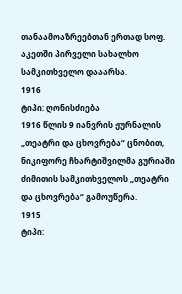თანაამოაზრეებთან ერთად სოფ. აკეთში პირველი სახალხო სამკითხველო დააარსა.
1916
ტიპი: ღონისძიება
1916 წლის 9 იანვრის ჟურნალის „თეატრი და ცხოვრება“ ცნობით, ნიკიფორე ჩხარტიშვილმა გურიაში ძიმითის სამკითხველოს „თეატრი და ცხოვრება“ გამოუწერა.
1915
ტიპი: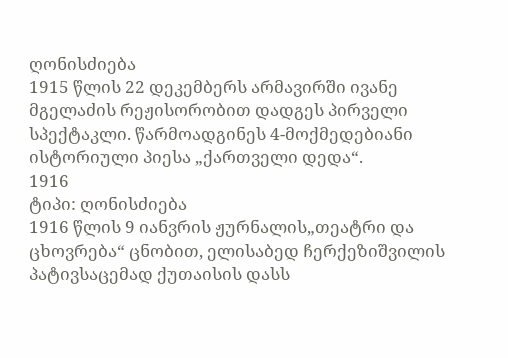ღონისძიება
1915 წლის 22 დეკემბერს არმავირში ივანე მგელაძის რეჟისორობით დადგეს პირველი სპექტაკლი. წარმოადგინეს 4-მოქმედებიანი ისტორიული პიესა „ქართველი დედა“.
1916
ტიპი: ღონისძიება
1916 წლის 9 იანვრის ჟურნალის„თეატრი და ცხოვრება“ ცნობით, ელისაბედ ჩერქეზიშვილის პატივსაცემად ქუთაისის დასს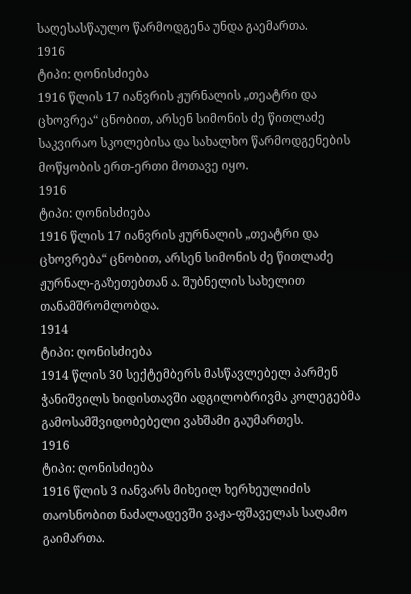საღესასწაულო წარმოდგენა უნდა გაემართა.
1916
ტიპი: ღონისძიება
1916 წლის 17 იანვრის ჟურნალის „თეატრი და ცხოვრეა“ ცნობით, არსენ სიმონის ძე წითლაძე საკვირაო სკოლებისა და სახალხო წარმოდგენების მოწყობის ერთ-ერთი მოთავე იყო.
1916
ტიპი: ღონისძიება
1916 წლის 17 იანვრის ჟურნალის „თეატრი და ცხოვრება“ ცნობით, არსენ სიმონის ძე წითლაძე ჟურნალ-გაზეთებთან ა. შუბნელის სახელით თანამშრომლობდა.
1914
ტიპი: ღონისძიება
1914 წლის 30 სექტემბერს მასწავლებელ პარმენ ჭანიშვილს ხიდისთავში ადგილობრივმა კოლეგებმა გამოსამშვიდობებელი ვახშამი გაუმართეს.
1916
ტიპი: ღონისძიება
1916 წლის 3 იანვარს მიხეილ ხერხეულიძის თაოსნობით ნაძალადევში ვაჟა-ფშაველას საღამო გაიმართა.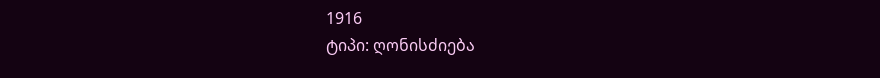1916
ტიპი: ღონისძიება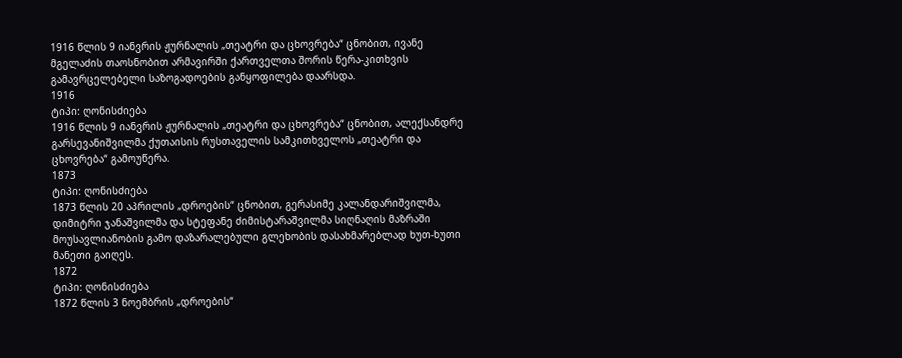1916 წლის 9 იანვრის ჟურნალის „თეატრი და ცხოვრება“ ცნობით, ივანე მგელაძის თაოსნობით არმავირში ქართველთა შორის წერა-კითხვის გამავრცელებელი საზოგადოების განყოფილება დაარსდა.
1916
ტიპი: ღონისძიება
1916 წლის 9 იანვრის ჟურნალის „თეატრი და ცხოვრება“ ცნობით, ალექსანდრე გარსევანიშვილმა ქუთაისის რუსთაველის სამკითხველოს „თეატრი და ცხოვრება“ გამოუწერა.
1873
ტიპი: ღონისძიება
1873 წლის 20 აპრილის „დროების“ ცნობით, გერასიმე კალანდარიშვილმა, დიმიტრი ჯანაშვილმა და სტეფანე ძიმისტარაშვილმა სიღნაღის მაზრაში მოუსავლიანობის გამო დაზარალებული გლეხობის დასახმარებლად ხუთ-ხუთი მანეთი გაიღეს.
1872
ტიპი: ღონისძიება
1872 წლის 3 ნოემბრის „დროების“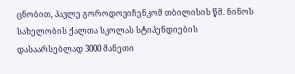ცნობით, პავლე გოროდოვიჩენკომ თბილისის წმ. ნინოს სახელობის ქალთა სკოლას სტიპენდიების დასაარსებლად 3000 მანეთი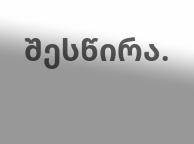შესწირა.